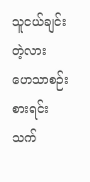သူငယ်ချင်းတဲ့လား
ဟေသာစဉ်းစားရင်း သက်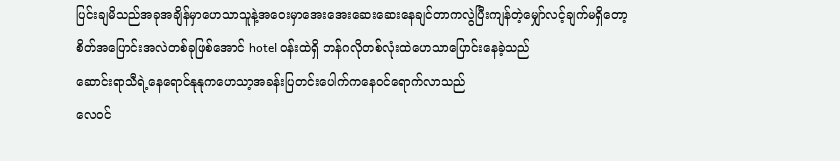ပြင်းချမိသည်အခုအချိန်မှာဟေသာသူနဲ့အဝေးမှာအေးအေးဆေးဆေးနေချင်တာကလွဲပြီးကျန်တဲ့မျှော်လင့်ချက်မရှိတော့
စိတ်အပြောင်းအလဲတစ်ခုဖြစ်အောင် hotel ဝန်းထဲရှိ ဘန်ဂလိုတစ်လုံးထဲဟေသာပြောင်းနေခဲ့သည်
ဆောင်းရာသီရဲ့နေရောင်နုနုကဟေသာ့အခန်းပြတင်းပေါက်ကနေဝင်ရောက်လာသည်
လေဝင်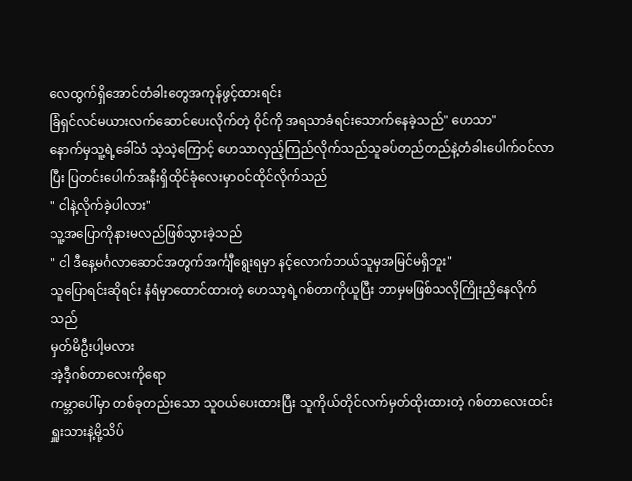လေထွက်ရှိအောင်တံခါးတွေအကုန်ဖွင့်ထားရင်း
ခြံရှင်လင်မယားလက်ဆောင်ပေးလိုက်တဲ့ ဝိုင်ကို အရသာခံရင်းသောက်နေခဲ့သည်" ဟေသာ"
နောက်မှသူ့ရဲ့ခေါ်သံ သဲ့သဲ့ကြောင့် ဟေသာလှည့်ကြည်လိုက်သည်သူခပ်တည်တည်နဲ့တံခါးပေါက်ဝင်လာပြီး ပြတင်းပေါက်အနီးရှိထိုင်ခုံလေးမှာဝင်ထိုင်လိုက်သည်
" ငါနဲ့လိုက်ခဲ့ပါလား"
သူ့အပြောကိုနားမလည်ဖြစ်သွားခဲ့သည်
" ငါ ဒီနေ့မင်္ဂလာဆောင်အတွက်အင်္ကျီရွေးရမှာ နင့်လောက်ဘယ်သူမှအမြင်မရှိဘူး"
သူပြောရင်းဆိုရင်း နံရံမှာထောင်ထားတဲ့ ဟေသာ့ရဲ့ဂစ်တာကိုယူပြီး ဘာမှမဖြစ်သလိုကြိုးညှိနေလိုက်သည်
မှတ်မိဦးပါ့မလား
အဲ့ဒီ့ဂစ်တာလေးကိုရော
ကမ္ဘာပေါ်မှာ တစ်ခုတည်းသော သူဝယ်ပေးထားပြီး သူကိုယ်တိုင်လက်မှတ်ထိုးထားတဲ့ ဂစ်တာလေးထင်းရှူးသားနဲ့မို့သိပ်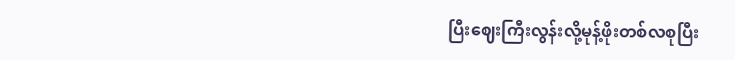ပြီးဈေးကြီးလွန်းလို့မုန့်ဖိုးတစ်လစုပြီး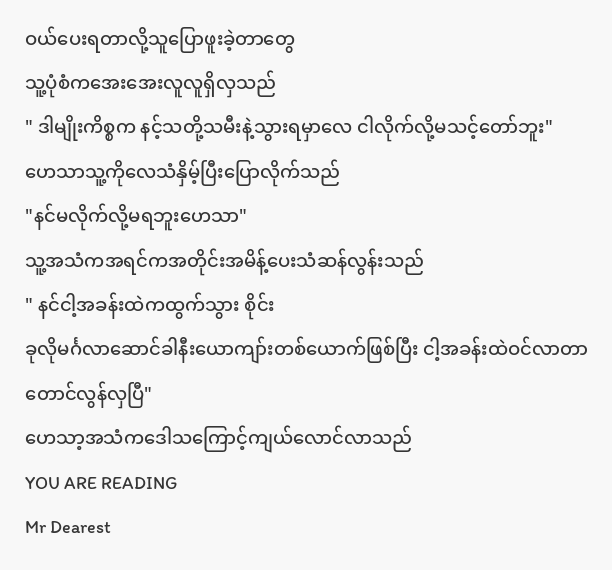ဝယ်ပေးရတာလို့သူပြောဖူးခဲ့တာတွေ
သူ့ပုံစံကအေးအေးလူလူရှိလှသည်
" ဒါမျိုးကိစ္စက နင့်သတို့သမီးနဲ့သွားရမှာလေ ငါလိုက်လို့မသင့်တော်ဘူး"
ဟေသာသူ့ကိုလေသံနှိမ့်ပြီးပြောလိုက်သည်
"နင်မလိုက်လို့မရဘူးဟေသာ"
သူ့အသံကအရင်ကအတိုင်းအမိန့်ပေးသံဆန်လွန်းသည်
" နင်ငါ့အခန်းထဲကထွက်သွား စိုင်း
ခုလိုမင်္ဂလာဆောင်ခါနီးယောကျာ်းတစ်ယောက်ဖြစ်ပြီး ငါ့အခန်းထဲဝင်လာတာတောင်လွန်လှပြီ"
ဟေသာ့အသံကဒေါသကြောင့်ကျယ်လောင်လာသည်
YOU ARE READING
Mr Dearest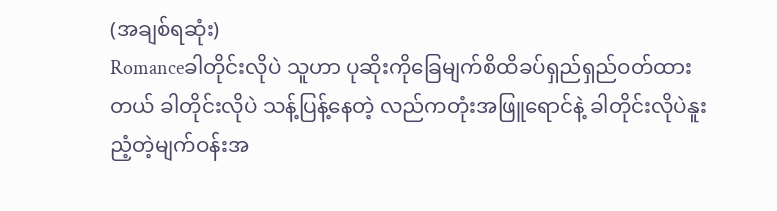(အချစ်ရဆုံး)
Romanceခါတိုင်းလိုပဲ သူဟာ ပုဆိုးကိုခြေမျက်စိထိခပ်ရှည်ရှည်ဝတ်ထားတယ် ခါတိုင်းလိုပဲ သန့်ပြန့်နေတဲ့ လည်ကတုံးအဖြူရောင်နဲ့ ခါတိုင်းလိုပဲနူးညံ့တဲ့မျက်ဝန်းအ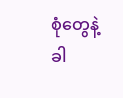စုံတွေနဲ့ ခါ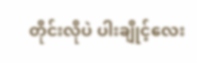တိုင်းလိုပဲ ပါးချိုင့်လေး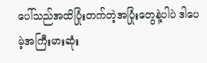ပေါ်သည်အထိပြုံးတက်တဲ့အပြုံးတွေနဲ့ပါပဲ ဒါပေမဲ့အကြီးမားဆုံး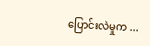ပြောင်းလဲမှုက ...